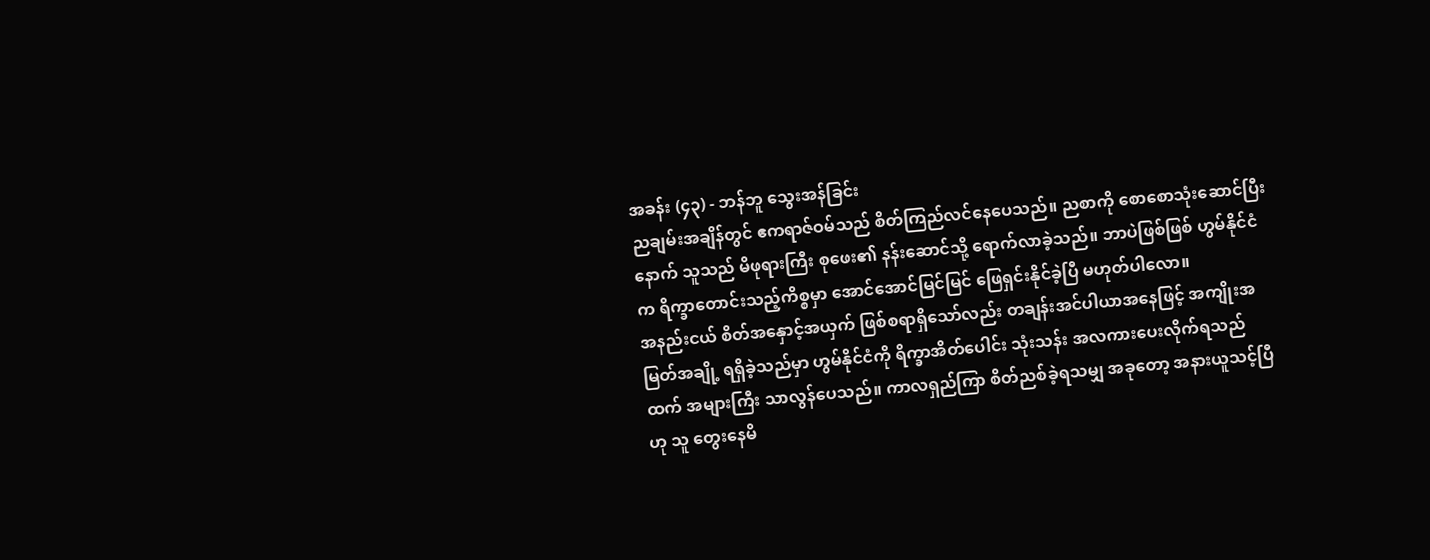အခန်း (၄၃) - ဘန်ဘူ သွေးအန်ခြင်း
ညချမ်းအချိန်တွင် ဧကရာဇ်ဝမ်သည် စိတ်ကြည်လင်နေပေသည်။ ညစာကို စောစောသုံးဆောင်ပြီးနောက် သူသည် မိဖုရားကြီး စုဖေး၏ နန်းဆောင်သို့ ရောက်လာခဲ့သည်။ ဘာပဲဖြစ်ဖြစ် ဟွမ်နိုင်ငံက ရိက္ခာတောင်းသည့်ကိစ္စမှာ အောင်အောင်မြင်မြင် ဖြေရှင်းနိုင်ခဲ့ပြီ မဟုတ်ပါလော။
အနည်းငယ် စိတ်အနှောင့်အယှက် ဖြစ်စရာရှိသော်လည်း တချန်းအင်ပါယာအနေဖြင့် အကျိုးအမြတ်အချို့ ရရှိခဲ့သည်မှာ ဟွမ်နိုင်ငံကို ရိက္ခာအိတ်ပေါင်း သုံးသန်း အလကားပေးလိုက်ရသည်ထက် အများကြီး သာလွန်ပေသည်။ ကာလရှည်ကြာ စိတ်ညစ်ခဲ့ရသမျှ အခုတော့ အနားယူသင့်ပြီဟု သူ တွေးနေမိ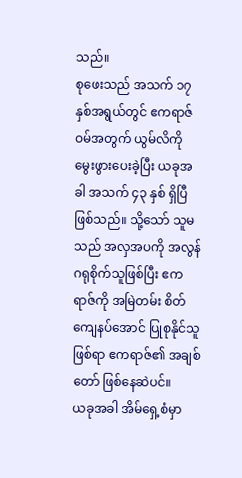သည်။
စုဖေးသည် အသက် ၁၇ နှစ်အရွယ်တွင် ဧကရာဇ်ဝမ်အတွက် ယွမ်လိကို မွေးဖွားပေးခဲ့ပြီး ယခုအခါ အသက် ၄၃ နှစ် ရှိပြီဖြစ်သည်။ သို့သော် သူမသည် အလှအပကို အလွန်ဂရုစိုက်သူဖြစ်ပြီး ဧကရာဇ်ကို အမြဲတမ်း စိတ်ကျေနပ်အောင် ပြုစုနိုင်သူဖြစ်ရာ ဧကရာဇ်၏ အချစ်တော် ဖြစ်နေဆဲပင်။
ယခုအခါ အိမ်ရှေ့စံမှာ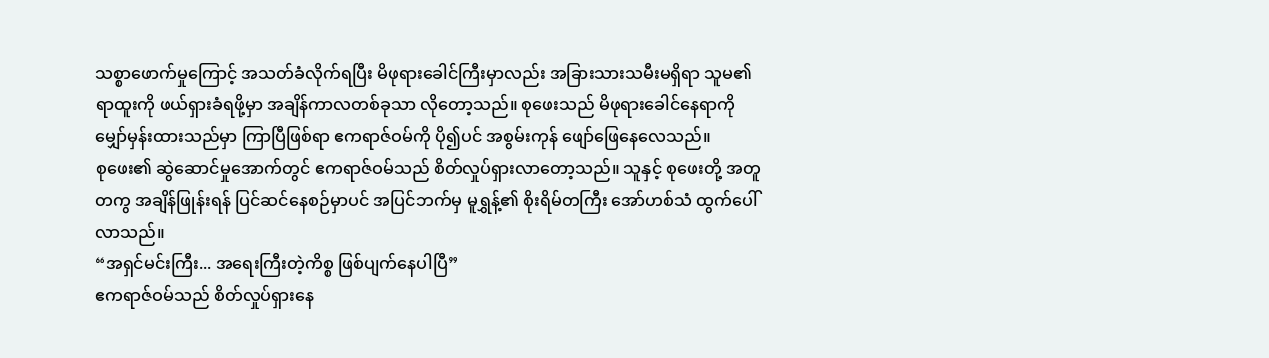သစ္စာဖောက်မှုကြောင့် အသတ်ခံလိုက်ရပြီး မိဖုရားခေါင်ကြီးမှာလည်း အခြားသားသမီးမရှိရာ သူမ၏ရာထူးကို ဖယ်ရှားခံရဖို့မှာ အချိန်ကာလတစ်ခုသာ လိုတော့သည်။ စုဖေးသည် မိဖုရားခေါင်နေရာကို မျှော်မှန်းထားသည်မှာ ကြာပြီဖြစ်ရာ ဧကရာဇ်ဝမ်ကို ပို၍ပင် အစွမ်းကုန် ဖျော်ဖြေနေလေသည်။
စုဖေး၏ ဆွဲဆောင်မှုအောက်တွင် ဧကရာဇ်ဝမ်သည် စိတ်လှုပ်ရှားလာတော့သည်။ သူနှင့် စုဖေးတို့ အတူတကွ အချိန်ဖြုန်းရန် ပြင်ဆင်နေစဉ်မှာပင် အပြင်ဘက်မှ မူရွှန့်၏ စိုးရိမ်တကြီး အော်ဟစ်သံ ထွက်ပေါ်လာသည်။
“အရှင်မင်းကြီး... အရေးကြီးတဲ့ကိစ္စ ဖြစ်ပျက်နေပါပြီ”
ဧကရာဇ်ဝမ်သည် စိတ်လှုပ်ရှားနေ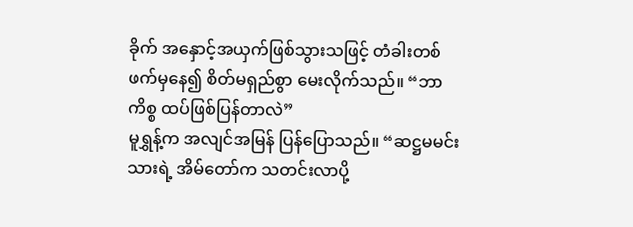ခိုက် အနှောင့်အယှက်ဖြစ်သွားသဖြင့် တံခါးတစ်ဖက်မှနေ၍ စိတ်မရှည်စွာ မေးလိုက်သည်။ “ဘာကိစ္စ ထပ်ဖြစ်ပြန်တာလဲ”
မူရွှန့်က အလျင်အမြန် ပြန်ပြောသည်။ “ဆဋ္ဌမမင်းသားရဲ့ အိမ်တော်က သတင်းလာပို့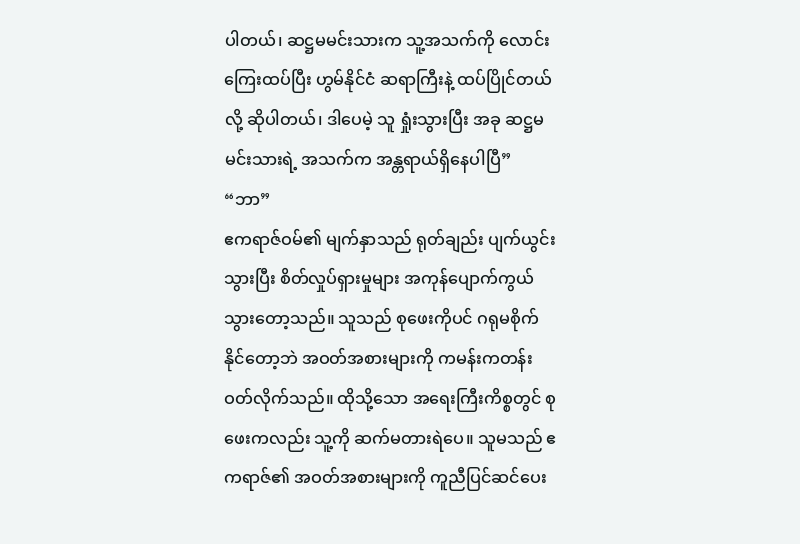ပါတယ်၊ ဆဋ္ဌမမင်းသားက သူ့အသက်ကို လောင်းကြေးထပ်ပြီး ဟွမ်နိုင်ငံ ဆရာကြီးနဲ့ ထပ်ပြိုင်တယ်လို့ ဆိုပါတယ်၊ ဒါပေမဲ့ သူ ရှုံးသွားပြီး အခု ဆဋ္ဌမမင်းသားရဲ့ အသက်က အန္တရာယ်ရှိနေပါပြီ”
“ဘာ”
ဧကရာဇ်ဝမ်၏ မျက်နှာသည် ရုတ်ချည်း ပျက်ယွင်းသွားပြီး စိတ်လှုပ်ရှားမှုများ အကုန်ပျောက်ကွယ်သွားတော့သည်။ သူသည် စုဖေးကိုပင် ဂရုမစိုက်နိုင်တော့ဘဲ အဝတ်အစားများကို ကမန်းကတန်း ဝတ်လိုက်သည်။ ထိုသို့သော အရေးကြီးကိစ္စတွင် စုဖေးကလည်း သူ့ကို ဆက်မတားရဲပေ။ သူမသည် ဧကရာဇ်၏ အဝတ်အစားများကို ကူညီပြင်ဆင်ပေး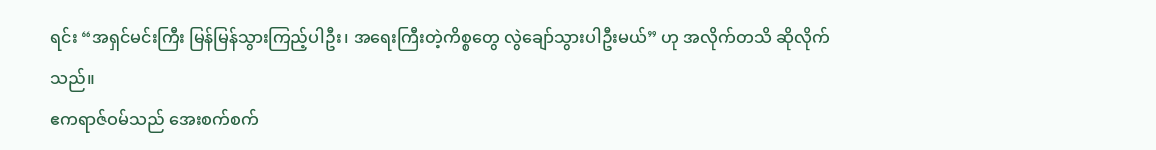ရင်း “အရှင်မင်းကြီး မြန်မြန်သွားကြည့်ပါဦး၊ အရေးကြီးတဲ့ကိစ္စတွေ လွဲချော်သွားပါဦးမယ်” ဟု အလိုက်တသိ ဆိုလိုက်သည်။
ဧကရာဇ်ဝမ်သည် အေးစက်စက်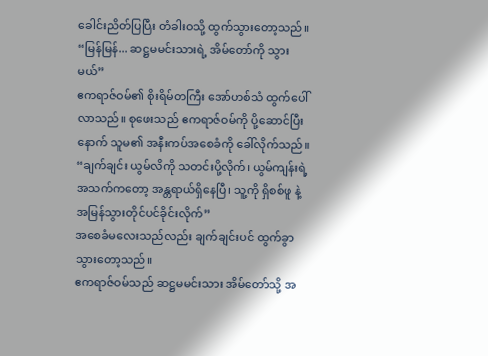ခေါင်းညိတ်ပြပြီး တံခါးဝသို့ ထွက်သွားတော့သည်။
“မြန်မြန်... ဆဋ္ဌမမင်းသားရဲ့ အိမ်တော်ကို သွားမယ်”
ဧကရာဇ်ဝမ်၏ စိုးရိမ်တကြီး အော်ဟစ်သံ ထွက်ပေါ်လာသည်။ စုဖေးသည် ဧကရာဇ်ဝမ်ကို ပို့ဆောင်ပြီးနောက် သူမ၏ အနီးကပ်အစေခံကို ခေါ်လိုက်သည်။ “ချက်ချင်း ယွမ်လိကို သတင်းပို့လိုက်၊ ယွမ်ကျန်းရဲ့ အသက်ကတော့ အန္တရာယ်ရှိနေပြီ၊ သူ့ကို ရှိစစ်ဖူ နဲ့ အမြန်သွားတိုင်ပင်ခိုင်းလိုက်”
အစေခံမလေးသည်လည်း ချက်ချင်းပင် ထွက်ခွာသွားတော့သည်။
ဧကရာဇ်ဝမ်သည် ဆဋ္ဌမမင်းသား အိမ်တော်သို့ အ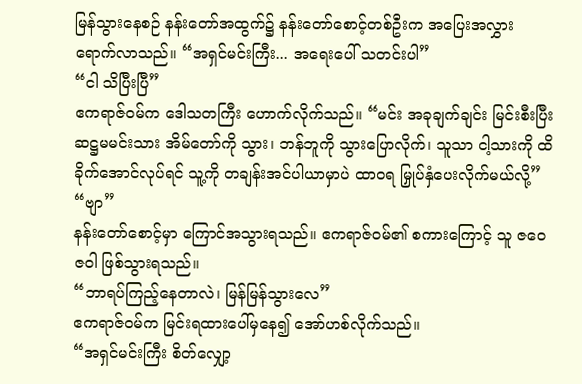မြန်သွားနေစဉ် နန်းတော်အထွက်၌ နန်းတော်စောင့်တစ်ဦးက အပြေးအလွှား ရောက်လာသည်။ “အရှင်မင်းကြီး... အရေးပေါ် သတင်းပါ”
“ငါ သိပြီးပြီ”
ဧကရာဇ်ဝမ်က ဒေါသတကြီး ဟောက်လိုက်သည်။ “မင်း အခုချက်ချင်း မြင်းစီးပြီး ဆဋ္ဌမမင်းသား အိမ်တော်ကို သွား၊ ဘန်ဘူကို သွားပြောလိုက်၊ သူသာ ငါ့သားကို ထိခိုက်အောင်လုပ်ရင် သူ့ကို တချန်းအင်ပါယာမှာပဲ ထာဝရ မြှုပ်နှံပေးလိုက်မယ်လို့”
“ဗျာ”
နန်းတော်စောင့်မှာ ကြောင်အသွားရသည်။ ဧကရာဇ်ဝမ်၏ စကားကြောင့် သူ ဇဝေဇဝါ ဖြစ်သွားရသည်။
“ဘာရပ်ကြည့်နေတာလဲ၊ မြန်မြန်သွားလေ”
ဧကရာဇ်ဝမ်က မြင်းရထားပေါ်မှနေ၍ အော်ဟစ်လိုက်သည်။
“အရှင်မင်းကြီး စိတ်လျှော့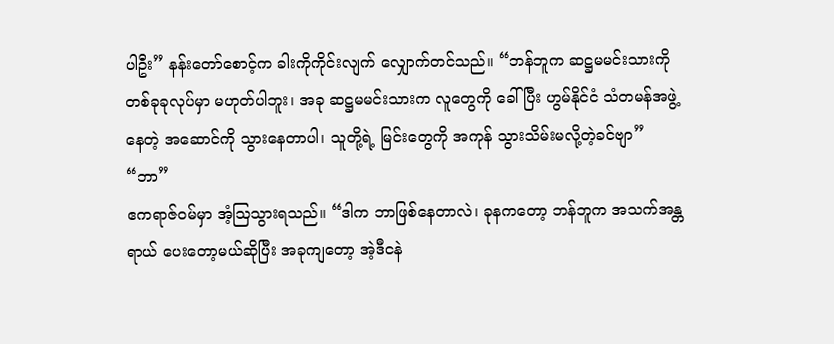ပါဦး” နန်းတော်စောင့်က ခါးကိုကိုင်းလျက် လျှောက်တင်သည်။ “ဘန်ဘူက ဆဋ္ဌမမင်းသားကို တစ်ခုခုလုပ်မှာ မဟုတ်ပါဘူး၊ အခု ဆဋ္ဌမမင်းသားက လူတွေကို ခေါ်ပြီး ဟွမ်နိုင်ငံ သံတမန်အဖွဲ့နေတဲ့ အဆောင်ကို သွားနေတာပါ၊ သူတို့ရဲ့ မြင်းတွေကို အကုန် သွားသိမ်းမလို့တဲ့ခင်ဗျာ”
“ဘာ”
ဧကရာဇ်ဝမ်မှာ အံ့သြသွားရသည်။ “ဒါက ဘာဖြစ်နေတာလဲ၊ ခုနကတော့ ဘန်ဘူက အသက်အန္တရာယ် ပေးတော့မယ်ဆိုပြီး အခုကျတော့ အဲ့ဒီငနဲ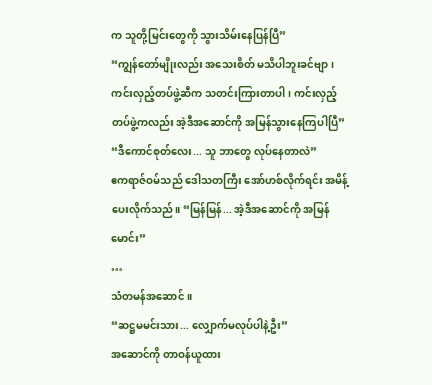က သူတို့မြင်းတွေကို သွားသိမ်းနေပြန်ပြီ”
“ကျွန်တော်မျိုးလည်း အသေးစိတ် မသိပါဘူးခင်ဗျာ၊ ကင်းလှည့်တပ်ဖွဲ့ဆီက သတင်းကြားတာပါ၊ ကင်းလှည့်တပ်ဖွဲ့ကလည်း အဲ့ဒီအဆောင်ကို အမြန်သွားနေကြပါပြီ”
“ဒီကောင်စုတ်လေး... သူ ဘာတွေ လုပ်နေတာလဲ”
ဧကရာဇ်ဝမ်သည် ဒေါသတကြီး အော်ဟစ်လိုက်ရင်း အမိန့်ပေးလိုက်သည်။ “မြန်မြန်... အဲ့ဒီအဆောင်ကို အမြန်မောင်း”
…
သံတမန်အဆောင်။
“ဆဋ္ဌမမင်းသား... လျှောက်မလုပ်ပါနဲ့ဦး”
အဆောင်ကို တာဝန်ယူထား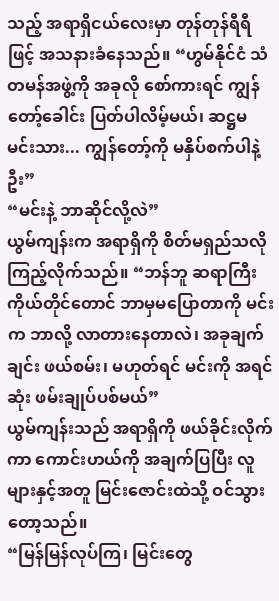သည့် အရာရှိငယ်လေးမှာ တုန်တုန်ရီရီဖြင့် အသနားခံနေသည်။ “ဟွမ်နိုင်ငံ သံတမန်အဖွဲ့ကို အခုလို စော်ကားရင် ကျွန်တော့်ခေါင်း ပြတ်ပါလိမ့်မယ်၊ ဆဋ္ဌမမင်းသား... ကျွန်တော့်ကို မနှိပ်စက်ပါနဲ့ဦး”
“မင်းနဲ့ ဘာဆိုင်လို့လဲ”
ယွမ်ကျန်းက အရာရှိကို စိတ်မရှည်သလို ကြည့်လိုက်သည်။ “ဘန်ဘူ ဆရာကြီးကိုယ်တိုင်တောင် ဘာမှမပြောတာကို မင်းက ဘာလို့ လာတားနေတာလဲ၊ အခုချက်ချင်း ဖယ်စမ်း၊ မဟုတ်ရင် မင်းကို အရင်ဆုံး ဖမ်းချုပ်ပစ်မယ်”
ယွမ်ကျန်းသည် အရာရှိကို ဖယ်ခိုင်းလိုက်ကာ ကောင်းဟယ်ကို အချက်ပြပြီး လူများနှင့်အတူ မြင်းဇောင်းထဲသို့ ဝင်သွားတော့သည်။
“မြန်မြန်လုပ်ကြ၊ မြင်းတွေ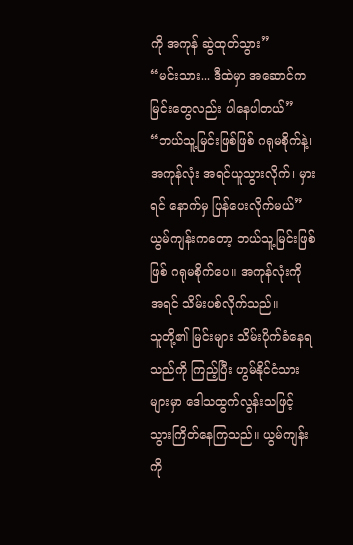ကို အကုန် ဆွဲထုတ်သွား”
“မင်းသား... ဒီထဲမှာ အဆောင်က မြင်းတွေလည်း ပါနေပါတယ်”
“ဘယ်သူ့မြင်းဖြစ်ဖြစ် ဂရုမစိုက်နဲ့၊ အကုန်လုံး အရင်ယူသွားလိုက်၊ မှားရင် နောက်မှ ပြန်ပေးလိုက်မယ်”
ယွမ်ကျန်းကတော့ ဘယ်သူ့မြင်းဖြစ်ဖြစ် ဂရုမစိုက်ပေ။ အကုန်လုံးကို အရင် သိမ်းပစ်လိုက်သည်။
သူတို့၏ မြင်းများ သိမ်းပိုက်ခံနေရသည်ကို ကြည့်ပြီး ဟွမ်နိုင်ငံသားများမှာ ဒေါသထွက်လွန်းသဖြင့် သွားကြိတ်နေကြသည်။ ယွမ်ကျန်းကို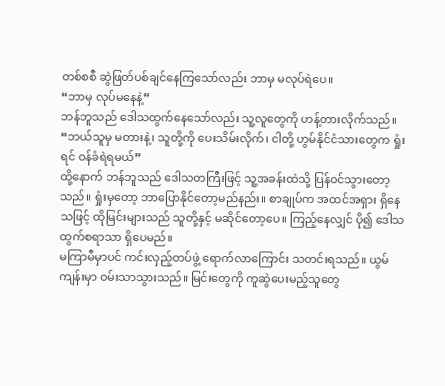တစ်စစီ ဆွဲဖြတ်ပစ်ချင်နေကြသော်လည်း ဘာမှ မလုပ်ရဲပေ။
“ဘာမှ လုပ်မနေနဲ့”
ဘန်ဘူသည် ဒေါသထွက်နေသော်လည်း သူ့လူတွေကို ဟန့်တားလိုက်သည်။ “ဘယ်သူမှ မတားနဲ့၊ သူတို့ကို ပေးသိမ်းလိုက်၊ ငါတို့ ဟွမ်နိုင်ငံသားတွေက ရှုံးရင် ဝန်ခံရဲရမယ်”
ထို့နောက် ဘန်ဘူသည် ဒေါသတကြီးဖြင့် သူ့အခန်းထဲသို့ ပြန်ဝင်သွားတော့သည်။ ရှုံးမှတော့ ဘာပြောနိုင်တော့မည်နည်း။ စာချုပ်က အထင်အရှား ရှိနေသဖြင့် ထိုမြင်းများသည် သူတို့နှင့် မဆိုင်တော့ပေ။ ကြည့်နေလျှင် ပို၍ ဒေါသထွက်စရာသာ ရှိပေမည်။
မကြာမီမှာပင် ကင်းလှည့်တပ်ဖွဲ့ ရောက်လာကြောင်း သတင်းရသည်။ ယွမ်ကျန်းမှာ ဝမ်းသာသွားသည်။ မြင်းတွေကို ကူဆွဲပေးမည့်သူတွေ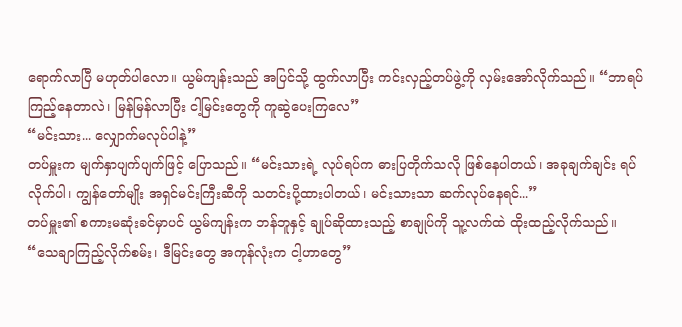ရောက်လာပြီ မဟုတ်ပါလော။ ယွမ်ကျန်းသည် အပြင်သို့ ထွက်လာပြီး ကင်းလှည့်တပ်ဖွဲ့ကို လှမ်းအော်လိုက်သည်။ “ဘာရပ်ကြည့်နေတာလဲ၊ မြန်မြန်လာပြီး ငါ့မြင်းတွေကို ကူဆွဲပေးကြလေ”
“မင်းသား... လျှောက်မလုပ်ပါနဲ့”
တပ်မှူးက မျက်နှာပျက်ပျက်ဖြင့် ပြောသည်။ “မင်းသားရဲ့ လုပ်ရပ်က ဓားပြတိုက်သလို ဖြစ်နေပါတယ်၊ အခုချက်ချင်း ရပ်လိုက်ပါ၊ ကျွန်တော်မျိုး အရှင်မင်းကြီးဆီကို သတင်းပို့ထားပါတယ်၊ မင်းသားသာ ဆက်လုပ်နေရင်...”
တပ်မှူး၏ စကားမဆုံးခင်မှာပင် ယွမ်ကျန်းက ဘန်ဘူနှင့် ချုပ်ဆိုထားသည့် စာချုပ်ကို သူ့လက်ထဲ ထိုးထည့်လိုက်သည်။ “သေချာကြည့်လိုက်စမ်း၊ ဒီမြင်းတွေ အကုန်လုံးက ငါ့ဟာတွေ”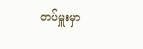တပ်မှူးမှာ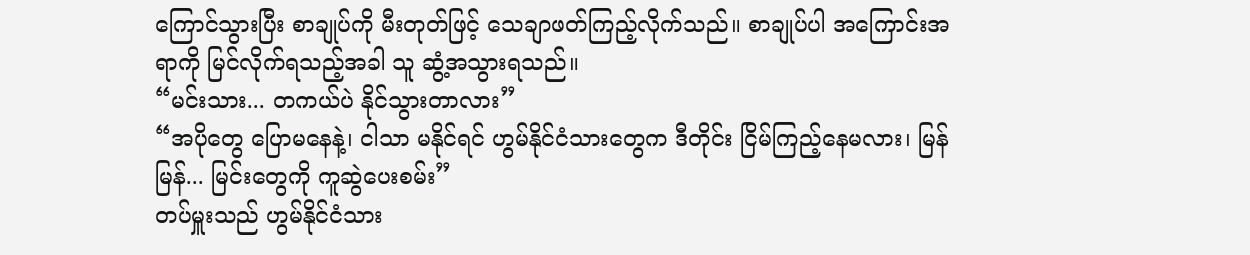ကြောင်သွားပြီး စာချုပ်ကို မီးတုတ်ဖြင့် သေချာဖတ်ကြည့်လိုက်သည်။ စာချုပ်ပါ အကြောင်းအရာကို မြင်လိုက်ရသည့်အခါ သူ ဆွံ့အသွားရသည်။
“မင်းသား... တကယ်ပဲ နိုင်သွားတာလား”
“အပိုတွေ ပြောမနေနဲ့၊ ငါသာ မနိုင်ရင် ဟွမ်နိုင်ငံသားတွေက ဒီတိုင်း ငြိမ်ကြည့်နေမလား၊ မြန်မြန်... မြင်းတွေကို ကူဆွဲပေးစမ်း”
တပ်မှူးသည် ဟွမ်နိုင်ငံသား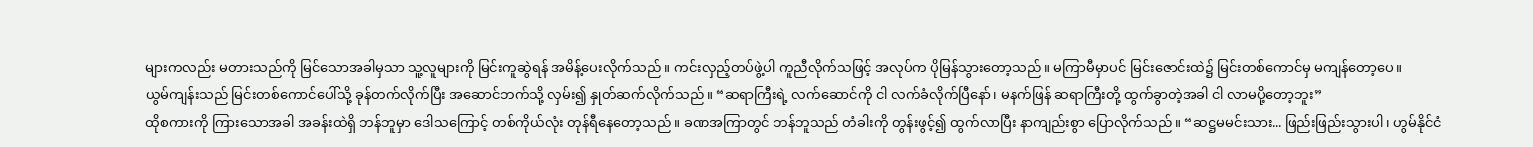များကလည်း မတားသည်ကို မြင်သောအခါမှသာ သူ့လူများကို မြင်းကူဆွဲရန် အမိန့်ပေးလိုက်သည်။ ကင်းလှည့်တပ်ဖွဲ့ပါ ကူညီလိုက်သဖြင့် အလုပ်က ပိုမြန်သွားတော့သည်။ မကြာမီမှာပင် မြင်းဇောင်းထဲ၌ မြင်းတစ်ကောင်မှ မကျန်တော့ပေ။
ယွမ်ကျန်းသည် မြင်းတစ်ကောင်ပေါ်သို့ ခုန်တက်လိုက်ပြီး အဆောင်ဘက်သို့ လှမ်း၍ နှုတ်ဆက်လိုက်သည်။ “ဆရာကြီးရဲ့ လက်ဆောင်ကို ငါ လက်ခံလိုက်ပြီနော်၊ မနက်ဖြန် ဆရာကြီးတို့ ထွက်ခွာတဲ့အခါ ငါ လာမပို့တော့ဘူး”
ထိုစကားကို ကြားသောအခါ အခန်းထဲရှိ ဘန်ဘူမှာ ဒေါသကြောင့် တစ်ကိုယ်လုံး တုန်ရီနေတော့သည်။ ခဏအကြာတွင် ဘန်ဘူသည် တံခါးကို တွန်းဖွင့်၍ ထွက်လာပြီး နာကျည်းစွာ ပြောလိုက်သည်။ “ဆဋ္ဌမမင်းသား... ဖြည်းဖြည်းသွားပါ၊ ဟွမ်နိုင်ငံ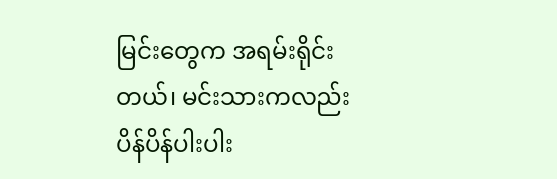မြင်းတွေက အရမ်းရိုင်းတယ်၊ မင်းသားကလည်း ပိန်ပိန်ပါးပါး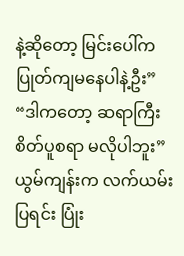နဲ့ဆိုတော့ မြင်းပေါ်က ပြုတ်ကျမနေပါနဲ့ဦး”
“ဒါကတော့ ဆရာကြီး စိတ်ပူစရာ မလိုပါဘူး”
ယွမ်ကျန်းက လက်ယမ်းပြရင်း ပြုံး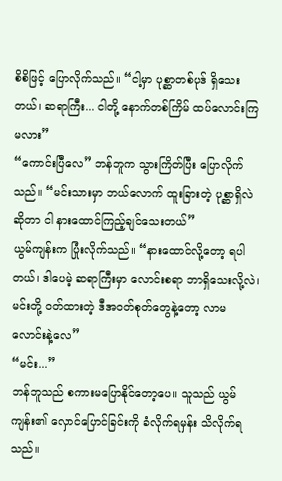စိစိဖြင့် ပြောလိုက်သည်။ “ငါ့မှာ ပုစ္ဆာတစ်ပုဒ် ရှိသေးတယ်၊ ဆရာကြီး... ငါတို့ နောက်တစ်ကြိမ် ထပ်လောင်းကြမလား”
“ကောင်းပြီလေ” ဘန်ဘူက သွားကြိတ်ပြီး ပြောလိုက်သည်။ “မင်းသားမှာ ဘယ်လောက် ထူးခြားတဲ့ ပုစ္ဆာရှိလဲဆိုတာ ငါ နားထောင်ကြည့်ချင်သေးတယ်”
ယွမ်ကျန်းက ပြုံးလိုက်သည်။ “နားထောင်လို့တော့ ရပါတယ်၊ ဒါပေမဲ့ ဆရာကြီးမှာ လောင်းစရာ ဘာရှိသေးလို့လဲ၊ မင်းတို့ ဝတ်ထားတဲ့ ဒီအဝတ်စုတ်တွေနဲ့တော့ လာမလောင်းနဲ့လေ”
“မင်း...”
ဘန်ဘူသည် စကားမပြောနိုင်တော့ပေ။ သူသည် ယွမ်ကျန်း၏ လှောင်ပြောင်ခြင်းကို ခံလိုက်ရမှန်း သိလိုက်ရသည်။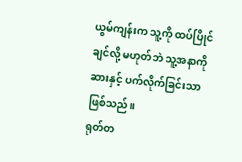ယွမ်ကျန်းက သူ့ကို ထပ်ပြိုင်ချင်လို့ မဟုတ်ဘဲ သူ့အနာကို ဆားနှင့် ပက်လိုက်ခြင်းသာ ဖြစ်သည်။
ရုတ်တ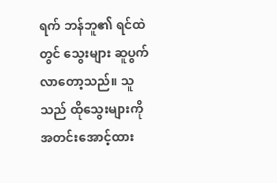ရက် ဘန်ဘူ၏ ရင်ထဲတွင် သွေးများ ဆူပွက်လာတော့သည်။ သူသည် ထိုသွေးများကို အတင်းအောင့်ထား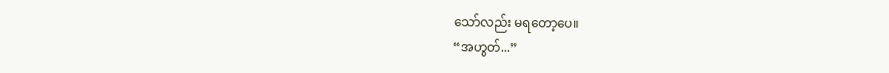သော်လည်း မရတော့ပေ။
“အဟွတ်...”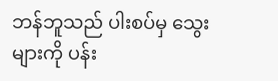ဘန်ဘူသည် ပါးစပ်မှ သွေးများကို ပန်း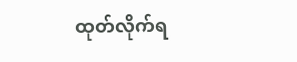ထုတ်လိုက်ရ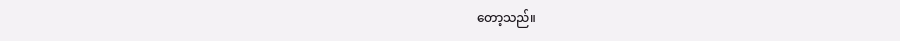တော့သည်။